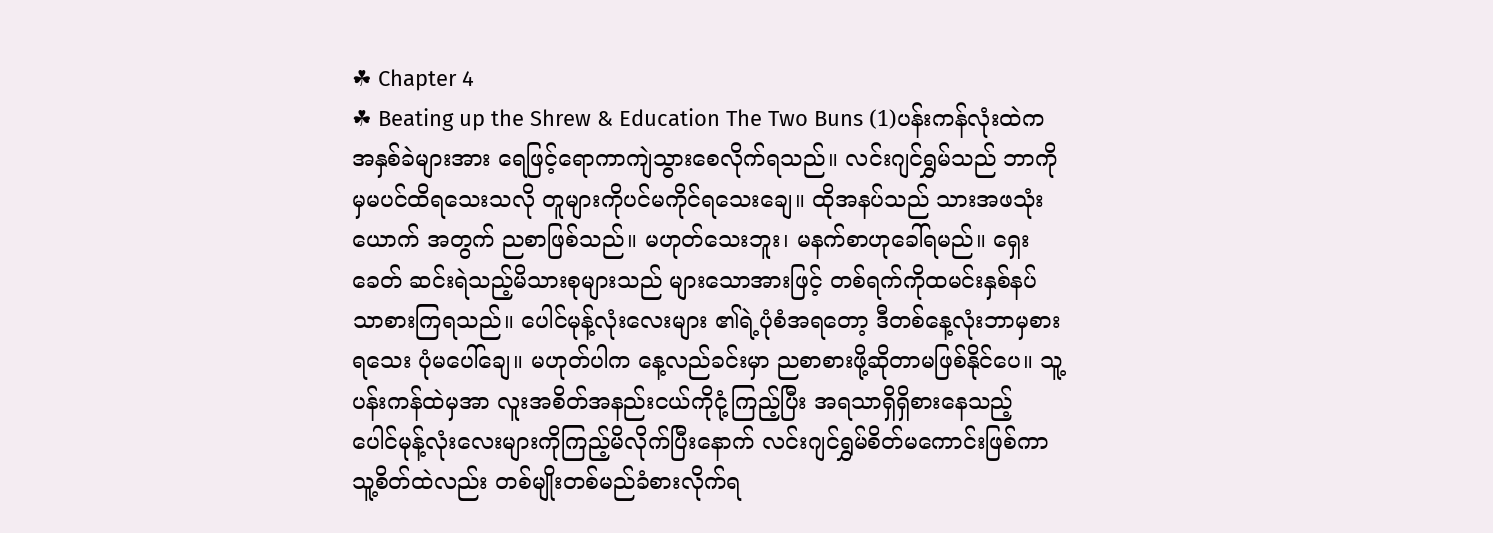☘ Chapter 4
☘ Beating up the Shrew & Education The Two Buns (1)ပန်းကန်လုံးထဲက အနှစ်ခဲများအား ရေဖြင့်ရောကာကျဲသွားစေလိုက်ရသည်။ လင်းဂျင်ရွှမ်သည် ဘာကိုမှမပင်ထိရသေးသလို တူများကိုပင်မကိုင်ရသေးချေ။ ထိုအနပ်သည် သားအဖသုံးယောက် အတွက် ညစာဖြစ်သည်။ မဟုတ်သေးဘူး၊ မနက်စာဟုခေါ်ရမည်။ ရှေးခေတ် ဆင်းရဲသည့်မိသားစုများသည် များသောအားဖြင့် တစ်ရက်ကိုထမင်းနှစ်နပ်သာစားကြရသည်။ ပေါင်မုန့်လုံးလေးများ ၏ရဲ့ပုံစံအရတော့ ဒီတစ်နေ့လုံးဘာမှစားရသေး ပုံမပေါ်ချေ။ မဟုတ်ပါက နေ့လည်ခင်းမှာ ညစာစားဖို့ဆိုတာမဖြစ်နိုင်ပေ။ သူ့ ပန်းကန်ထဲမှအာ လူးအစိတ်အနည်းငယ်ကိုငုံ့ကြည့်ပြီး အရသာရှိရှိစားနေသည့် ပေါင်မုန့်လုံးလေးများကိုကြည့်မိလိုက်ပြီးနောက် လင်းဂျင်ရွှမ်စိတ်မကောင်းဖြစ်ကာ သူ့စိတ်ထဲလည်း တစ်မျိုးတစ်မည်ခံစားလိုက်ရ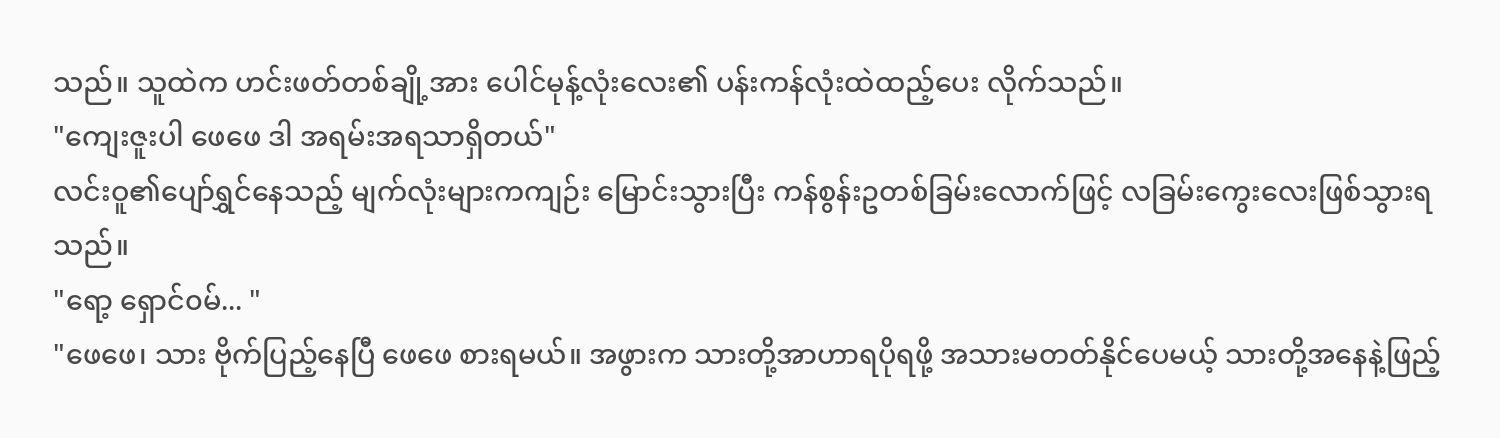သည်။ သူထဲက ဟင်းဖတ်တစ်ချို့အား ပေါင်မုန့်လုံးလေး၏ ပန်းကန်လုံးထဲထည့်ပေး လိုက်သည်။
"ကျေးဇူးပါ ဖေဖေ ဒါ အရမ်းအရသာရှိတယ်"
လင်းဝူ၏ပျော်ရွှင်နေသည့် မျက်လုံးများကကျဉ်း မြောင်းသွားပြီး ကန်စွန်းဥတစ်ခြမ်းလောက်ဖြင့် လခြမ်းကွေးလေးဖြစ်သွားရသည်။
"ရော့ ရှောင်၀မ်... "
"ဖေဖေ၊ သား ဗိုက်ပြည့်နေပြီ ဖေဖေ စားရမယ်။ အဖွားက သားတို့အာဟာရပိုရဖို့ အသားမတတ်နိုင်ပေမယ့် သားတို့အနေနဲ့ဖြည့်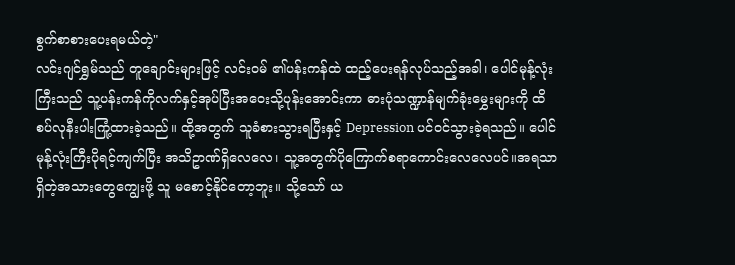စွက်စာစားပေးရမယ်တဲ့"
လင်းဂျင်ရွှမ်သည် တူချောင်းများဖြင့် လင်း၀မ် ၏ပန်းကန်ထဲ ထည့်ပေးရန်လုပ်သည့်အခါ၊ ပေါင်မုန့်လုံးကြီးသည် သူ့ပန်းကန်ကိုလက်နှင့်အုပ်ပြီးအဝေးသို့ပုန်းအောင်းကာ ဓားပုံသဏ္ဍာန်မျက်ခုံးမွှေးများကို ထိစပ်လုနီးပါးကြုံ့ထားခဲ့သည်။ ထို့အတွက် သူခံစားသွားရပြီးနှင့် Depression ပင်၀င်သွားခဲ့ရသည်။ ပေါင်မုန့်လုံးကြီးပိုရင့်ကျက်ပြီး အသိဥာဏ်ရှိလေလေ၊ သူ့အတွက်ပိုကြောက်စရာကောင်းလေလေပင်။အရသာရှိတဲ့အသားတွေကျွေးဖို့ သူ မစောင့်နိုင်တော့ဘူး။ သို့သော် ယ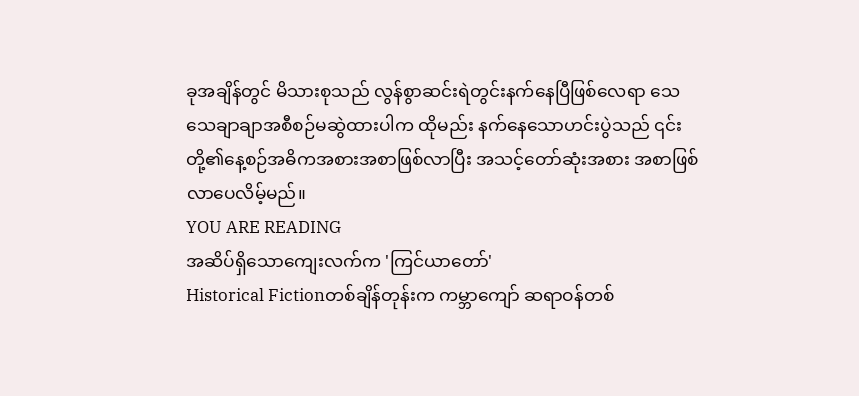ခုအချိန်တွင် မိသားစုသည် လွန်စွာဆင်းရဲတွင်းနက်နေပြီဖြစ်လေရာ သေသေချာချာအစီစဉ်မဆွဲထားပါက ထိုမည်း နက်နေသောဟင်းပွဲသည် ၎င်းတို့၏နေ့စဉ်အဓိကအစားအစာဖြစ်လာပြီး အသင့်တော်ဆုံးအစား အစာဖြစ်လာပေလိမ့်မည်။
YOU ARE READING
အဆိပ်ရှိသောကျေးလက်က 'ကြင်ယာတော်'
Historical Fictionတစ်ချိန်တုန်းက ကမ္ဘာကျော် ဆရာဝန်တစ်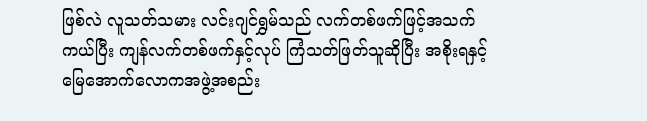ဖြစ်လဲ လူသတ်သမား လင်းဂျင်ရွှမ်သည် လက်တစ်ဖက်ဖြင့်အသက်ကယ်ပြီး ကျန်လက်တစ်ဖက်နှင့်လုပ် ကြံသတ်ဖြတ်သူဆိုပြီး အစိုးရနှင့်မြေအောက်လောကအဖွဲ့အစည်း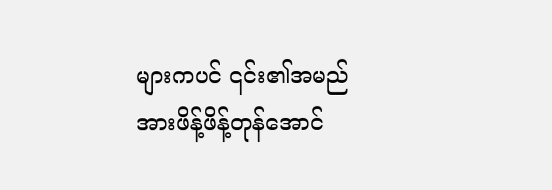များကပင် ၎င်း၏အမည်အားဖိန့်ဖိန့်တုန်အောင်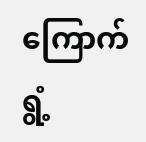ကြောက်ရွံ့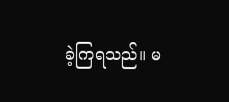ခဲ့ကြရသည်။ မ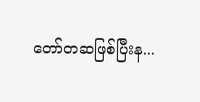တော်တဆဖြစ်ပြီးန...